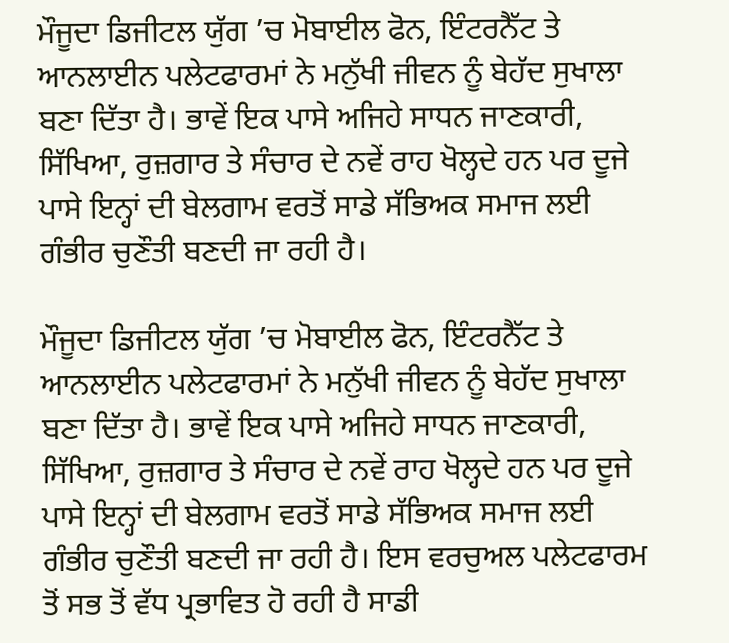ਮੌਜੂਦਾ ਡਿਜੀਟਲ ਯੁੱਗ ’ਚ ਮੋਬਾਈਲ ਫੋਨ, ਇੰਟਰਨੈੱਟ ਤੇ ਆਨਲਾਈਨ ਪਲੇਟਫਾਰਮਾਂ ਨੇ ਮਨੁੱਖੀ ਜੀਵਨ ਨੂੰ ਬੇਹੱਦ ਸੁਖਾਲਾ ਬਣਾ ਦਿੱਤਾ ਹੈ। ਭਾਵੇਂ ਇਕ ਪਾਸੇ ਅਜਿਹੇ ਸਾਧਨ ਜਾਣਕਾਰੀ, ਸਿੱਖਿਆ, ਰੁਜ਼ਗਾਰ ਤੇ ਸੰਚਾਰ ਦੇ ਨਵੇਂ ਰਾਹ ਖੋਲ੍ਹਦੇ ਹਨ ਪਰ ਦੂਜੇ ਪਾਸੇ ਇਨ੍ਹਾਂ ਦੀ ਬੇਲਗਾਮ ਵਰਤੋਂ ਸਾਡੇ ਸੱਭਿਅਕ ਸਮਾਜ ਲਈ ਗੰਭੀਰ ਚੁਣੌਤੀ ਬਣਦੀ ਜਾ ਰਹੀ ਹੈ।

ਮੌਜੂਦਾ ਡਿਜੀਟਲ ਯੁੱਗ ’ਚ ਮੋਬਾਈਲ ਫੋਨ, ਇੰਟਰਨੈੱਟ ਤੇ ਆਨਲਾਈਨ ਪਲੇਟਫਾਰਮਾਂ ਨੇ ਮਨੁੱਖੀ ਜੀਵਨ ਨੂੰ ਬੇਹੱਦ ਸੁਖਾਲਾ ਬਣਾ ਦਿੱਤਾ ਹੈ। ਭਾਵੇਂ ਇਕ ਪਾਸੇ ਅਜਿਹੇ ਸਾਧਨ ਜਾਣਕਾਰੀ, ਸਿੱਖਿਆ, ਰੁਜ਼ਗਾਰ ਤੇ ਸੰਚਾਰ ਦੇ ਨਵੇਂ ਰਾਹ ਖੋਲ੍ਹਦੇ ਹਨ ਪਰ ਦੂਜੇ ਪਾਸੇ ਇਨ੍ਹਾਂ ਦੀ ਬੇਲਗਾਮ ਵਰਤੋਂ ਸਾਡੇ ਸੱਭਿਅਕ ਸਮਾਜ ਲਈ ਗੰਭੀਰ ਚੁਣੌਤੀ ਬਣਦੀ ਜਾ ਰਹੀ ਹੈ। ਇਸ ਵਰਚੁਅਲ ਪਲੇਟਫਾਰਮ ਤੋਂ ਸਭ ਤੋਂ ਵੱਧ ਪ੍ਰਭਾਵਿਤ ਹੋ ਰਹੀ ਹੈ ਸਾਡੀ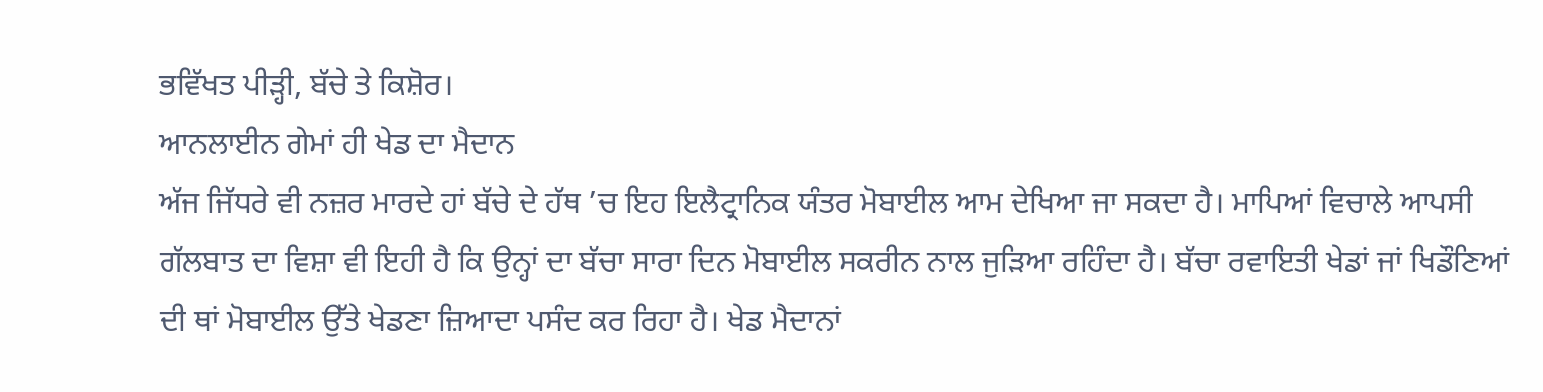ਭਵਿੱਖਤ ਪੀੜ੍ਹੀ, ਬੱਚੇ ਤੇ ਕਿਸ਼ੋਰ।
ਆਨਲਾਈਨ ਗੇਮਾਂ ਹੀ ਖੇਡ ਦਾ ਮੈਦਾਨ
ਅੱਜ ਜਿੱਧਰੇ ਵੀ ਨਜ਼ਰ ਮਾਰਦੇ ਹਾਂ ਬੱਚੇ ਦੇ ਹੱਥ ’ਚ ਇਹ ਇਲੈਟ੍ਰਾਨਿਕ ਯੰਤਰ ਮੋਬਾਈਲ ਆਮ ਦੇਖਿਆ ਜਾ ਸਕਦਾ ਹੈ। ਮਾਪਿਆਂ ਵਿਚਾਲੇ ਆਪਸੀ ਗੱਲਬਾਤ ਦਾ ਵਿਸ਼ਾ ਵੀ ਇਹੀ ਹੈ ਕਿ ਉਨ੍ਹਾਂ ਦਾ ਬੱਚਾ ਸਾਰਾ ਦਿਨ ਮੋਬਾਈਲ ਸਕਰੀਨ ਨਾਲ ਜੁੜਿਆ ਰਹਿੰਦਾ ਹੈ। ਬੱਚਾ ਰਵਾਇਤੀ ਖੇਡਾਂ ਜਾਂ ਖਿਡੌਣਿਆਂ ਦੀ ਥਾਂ ਮੋਬਾਈਲ ਉੱਤੇ ਖੇਡਣਾ ਜ਼ਿਆਦਾ ਪਸੰਦ ਕਰ ਰਿਹਾ ਹੈ। ਖੇਡ ਮੈਦਾਨਾਂ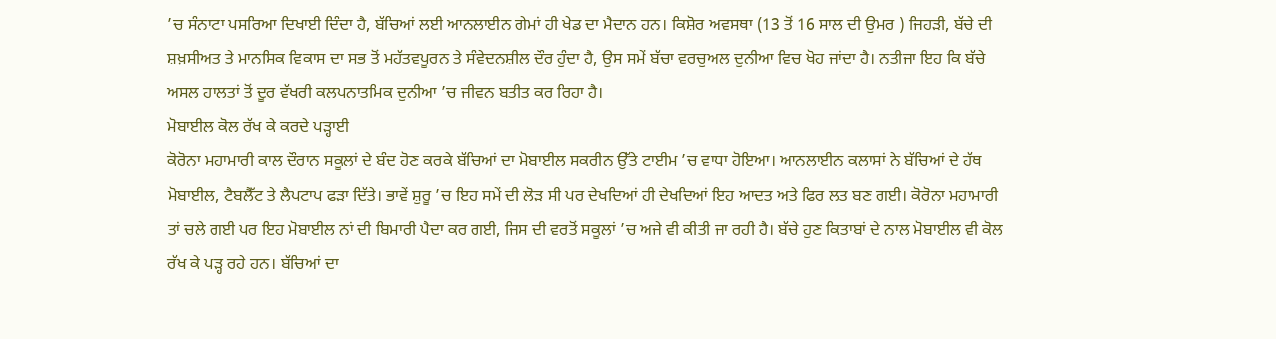’ਚ ਸੰਨਾਟਾ ਪਸਰਿਆ ਦਿਖਾਈ ਦਿੰਦਾ ਹੈ, ਬੱਚਿਆਂ ਲਈ ਆਨਲਾਈਨ ਗੇਮਾਂ ਹੀ ਖੇਡ ਦਾ ਮੈਦਾਨ ਹਨ। ਕਿਸ਼ੋਰ ਅਵਸਥਾ (13 ਤੋਂ 16 ਸਾਲ ਦੀ ਉਮਰ ) ਜਿਹੜੀ, ਬੱਚੇ ਦੀ ਸ਼ਖ਼ਸੀਅਤ ਤੇ ਮਾਨਸਿਕ ਵਿਕਾਸ ਦਾ ਸਭ ਤੋਂ ਮਹੱਤਵਪੂਰਨ ਤੇ ਸੰਵੇਦਨਸ਼ੀਲ ਦੌਰ ਹੁੰਦਾ ਹੈ, ਉਸ ਸਮੇਂ ਬੱਚਾ ਵਰਚੁਅਲ ਦੁਨੀਆ ਵਿਚ ਖੋਹ ਜਾਂਦਾ ਹੈ। ਨਤੀਜਾ ਇਹ ਕਿ ਬੱਚੇ ਅਸਲ ਹਾਲਤਾਂ ਤੋਂ ਦੂਰ ਵੱਖਰੀ ਕਲਪਨਾਤਮਿਕ ਦੁਨੀਆ ’ਚ ਜੀਵਨ ਬਤੀਤ ਕਰ ਰਿਹਾ ਹੈ।
ਮੋਬਾਈਲ ਕੋਲ ਰੱਖ ਕੇ ਕਰਦੇ ਪੜ੍ਹਾਈ
ਕੋਰੋਨਾ ਮਹਾਮਾਰੀ ਕਾਲ ਦੌਰਾਨ ਸਕੂਲਾਂ ਦੇ ਬੰਦ ਹੋਣ ਕਰਕੇ ਬੱਚਿਆਂ ਦਾ ਮੋਬਾਈਲ ਸਕਰੀਨ ਉੱਤੇ ਟਾਈਮ ’ਚ ਵਾਧਾ ਹੋਇਆ। ਆਨਲਾਈਨ ਕਲਾਸਾਂ ਨੇ ਬੱਚਿਆਂ ਦੇ ਹੱਥ ਮੋਬਾਈਲ, ਟੈਬਲੈੱਟ ਤੇ ਲੈਪਟਾਪ ਫੜਾ ਦਿੱਤੇ। ਭਾਵੇਂ ਸ਼ੁਰੂ ’ਚ ਇਹ ਸਮੇਂ ਦੀ ਲੋੜ ਸੀ ਪਰ ਦੇਖਦਿਆਂ ਹੀ ਦੇਖਦਿਆਂ ਇਹ ਆਦਤ ਅਤੇ ਫਿਰ ਲਤ ਬਣ ਗਈ। ਕੋਰੋਨਾ ਮਹਾਮਾਰੀ ਤਾਂ ਚਲੇ ਗਈ ਪਰ ਇਹ ਮੋਬਾਈਲ ਨਾਂ ਦੀ ਬਿਮਾਰੀ ਪੈਦਾ ਕਰ ਗਈ, ਜਿਸ ਦੀ ਵਰਤੋਂ ਸਕੂਲਾਂ ’ਚ ਅਜੇ ਵੀ ਕੀਤੀ ਜਾ ਰਹੀ ਹੈ। ਬੱਚੇ ਹੁਣ ਕਿਤਾਬਾਂ ਦੇ ਨਾਲ ਮੋਬਾਈਲ ਵੀ ਕੋਲ ਰੱਖ ਕੇ ਪੜ੍ਹ ਰਹੇ ਹਨ। ਬੱਚਿਆਂ ਦਾ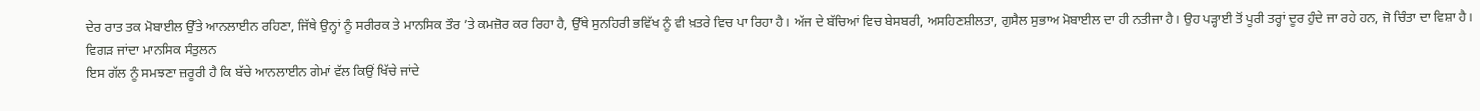ਦੇਰ ਰਾਤ ਤਕ ਮੋਬਾਈਲ ਉੱਤੇ ਆਨਲਾਈਨ ਰਹਿਣਾ, ਜਿੱਥੇ ਉਨ੍ਹਾਂ ਨੂੰ ਸਰੀਰਕ ਤੇ ਮਾਨਸਿਕ ਤੌਰ ’ਤੇ ਕਮਜ਼ੋਰ ਕਰ ਰਿਹਾ ਹੈ, ਉੱਥੇ ਸੁਨਹਿਰੀ ਭਵਿੱਖ ਨੂੰ ਵੀ ਖ਼ਤਰੇ ਵਿਚ ਪਾ ਰਿਹਾ ਹੈ। ਅੱਜ ਦੇ ਬੱਚਿਆਂ ਵਿਚ ਬੇਸਬਰੀ, ਅਸਹਿਣਸ਼ੀਲਤਾ, ਗੁਸੈਲ ਸੁਭਾਅ ਮੋਬਾਈਲ ਦਾ ਹੀ ਨਤੀਜਾ ਹੈ। ਉਹ ਪੜ੍ਹਾਈ ਤੋਂ ਪੂਰੀ ਤਰ੍ਹਾਂ ਦੂਰ ਹੁੰਦੇ ਜਾ ਰਹੇ ਹਨ, ਜੋ ਚਿੰਤਾ ਦਾ ਵਿਸ਼ਾ ਹੈ।
ਵਿਗੜ ਜਾਂਦਾ ਮਾਨਸਿਕ ਸੰਤੁਲਨ
ਇਸ ਗੱਲ ਨੂੰ ਸਮਝਣਾ ਜ਼ਰੂਰੀ ਹੈ ਕਿ ਬੱਚੇ ਆਨਲਾਈਨ ਗੇਮਾਂ ਵੱਲ ਕਿਉਂ ਖਿੱਚੇ ਜਾਂਦੇ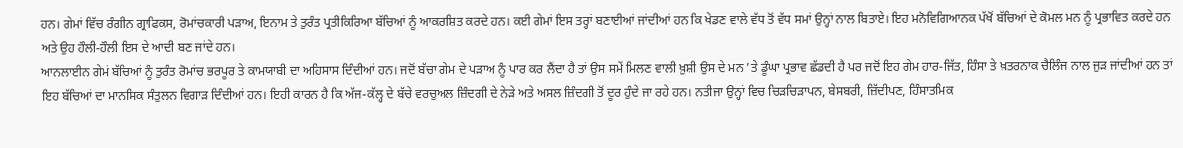ਹਨ। ਗੇਮਾਂ ਵਿੱਚ ਰੰਗੀਨ ਗ੍ਰਾਫਿਕਸ, ਰੋਮਾਂਚਕਾਰੀ ਪੜਾਅ, ਇਨਾਮ ਤੇ ਤੁਰੰਤ ਪ੍ਰਤੀਕਿਰਿਆ ਬੱਚਿਆਂ ਨੂੰ ਆਕਰਸ਼ਿਤ ਕਰਦੇ ਹਨ। ਕਈ ਗੇਮਾਂ ਇਸ ਤਰ੍ਹਾਂ ਬਣਾਈਆਂ ਜਾਂਦੀਆਂ ਹਨ ਕਿ ਖੇਡਣ ਵਾਲੇ ਵੱਧ ਤੋਂ ਵੱਧ ਸਮਾਂ ਉਨ੍ਹਾਂ ਨਾਲ ਬਿਤਾਏ। ਇਹ ਮਨੋਵਿਗਿਆਨਕ ਪੱਖੋਂ ਬੱਚਿਆਂ ਦੇ ਕੋਮਲ ਮਨ ਨੂੰ ਪ੍ਰਭਾਵਿਤ ਕਰਦੇ ਹਨ ਅਤੇ ਉਹ ਹੌਲੀ-ਹੌਲੀ ਇਸ ਦੇ ਆਦੀ ਬਣ ਜਾਂਦੇ ਹਨ।
ਆਨਲਾਈਨ ਗੇਮਂ ਬੱਚਿਆਂ ਨੂੰ ਤੁਰੰਤ ਰੋਮਾਂਚ ਭਰਪੂਰ ਤੇ ਕਾਮਯਾਬੀ ਦਾ ਅਹਿਸਾਸ ਦਿੰਦੀਆਂ ਹਨ। ਜਦੋਂ ਬੱਚਾ ਗੇਮ ਦੇ ਪੜਾਅ ਨੂੰ ਪਾਰ ਕਰ ਲੈਂਦਾ ਹੈ ਤਾਂ ਉਸ ਸਮੇਂ ਮਿਲਣ ਵਾਲੀ ਖ਼ੁਸ਼ੀ ਉਸ ਦੇ ਮਨ ’ਤੇ ਡੂੰਘਾ ਪ੍ਰਭਾਵ ਛੱਡਦੀ ਹੈ ਪਰ ਜਦੋਂ ਇਹ ਗੇਮ ਹਾਰ-ਜਿੱਤ, ਹਿੰਸਾ ਤੇ ਖ਼ਤਰਨਾਕ ਚੈਲਿੰਜ ਨਾਲ ਜੁੜ ਜਾਂਦੀਆਂ ਹਨ ਤਾਂ ਇਹ ਬੱਚਿਆਂ ਦਾ ਮਾਨਸਿਕ ਸੰਤੁਲਨ ਵਿਗਾੜ ਦਿੰਦੀਆਂ ਹਨ। ਇਹੀ ਕਾਰਨ ਹੈ ਕਿ ਅੱਜ-ਕੱਲ੍ਹ ਦੇ ਬੱਚੇ ਵਰਚੁਅਲ ਜ਼ਿੰਦਗੀ ਦੇ ਨੇੜੇ ਅਤੇ ਅਸਲ ਜ਼ਿੰਦਗੀ ਤੋਂ ਦੂਰ ਹੁੰਦੇ ਜਾ ਰਹੇ ਹਨ। ਨਤੀਜਾ ਉਨ੍ਹਾਂ ਵਿਚ ਚਿੜਚਿੜਾਪਨ, ਬੇਸਬਰੀ, ਜ਼ਿੱਦੀਪਣ, ਹਿੰਸਾਤਮਿਕ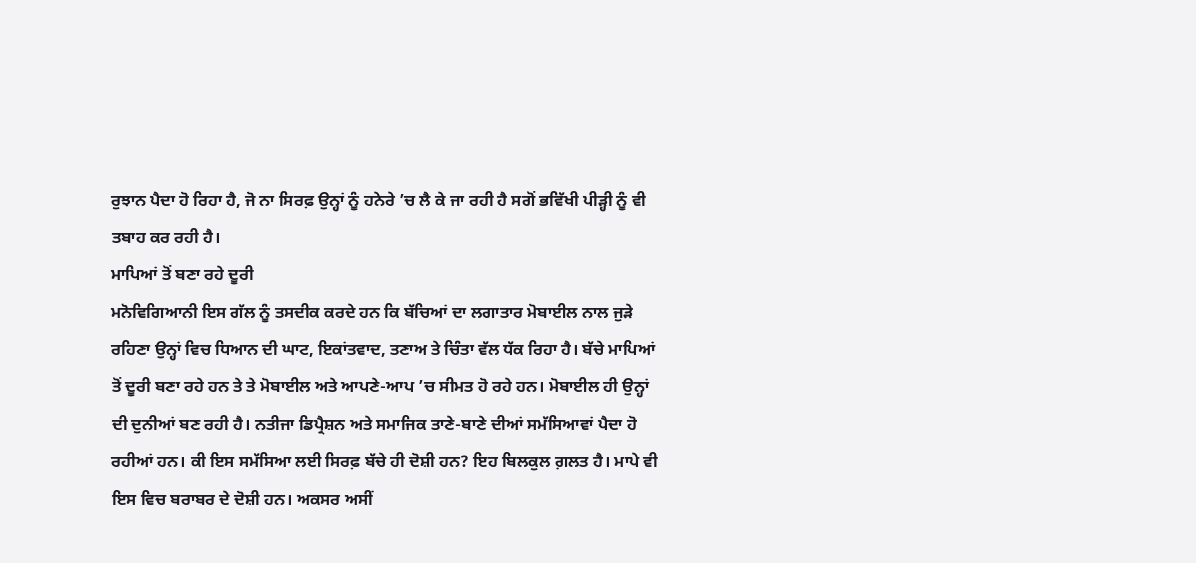ਰੁਝਾਨ ਪੈਦਾ ਹੋ ਰਿਹਾ ਹੈ, ਜੋ ਨਾ ਸਿਰਫ਼ ਉਨ੍ਹਾਂ ਨੂੰ ਹਨੇਰੇ ’ਚ ਲੈ ਕੇ ਜਾ ਰਹੀ ਹੈ ਸਗੋਂ ਭਵਿੱਖੀ ਪੀੜ੍ਹੀ ਨੂੰ ਵੀ ਤਬਾਹ ਕਰ ਰਹੀ ਹੈ।
ਮਾਪਿਆਂ ਤੋਂ ਬਣਾ ਰਹੇ ਦੂਰੀ
ਮਨੋਵਿਗਿਆਨੀ ਇਸ ਗੱਲ ਨੂੰ ਤਸਦੀਕ ਕਰਦੇ ਹਨ ਕਿ ਬੱਚਿਆਂ ਦਾ ਲਗਾਤਾਰ ਮੋਬਾਈਲ ਨਾਲ ਜੁੜੇ ਰਹਿਣਾ ਉਨ੍ਹਾਂ ਵਿਚ ਧਿਆਨ ਦੀ ਘਾਟ, ਇਕਾਂਤਵਾਦ, ਤਣਾਅ ਤੇ ਚਿੰਤਾ ਵੱਲ ਧੱਕ ਰਿਹਾ ਹੈ। ਬੱਚੇ ਮਾਪਿਆਂ ਤੋਂ ਦੂਰੀ ਬਣਾ ਰਹੇ ਹਨ ਤੇ ਤੇ ਮੋਬਾਈਲ ਅਤੇ ਆਪਣੇ-ਆਪ ’ਚ ਸੀਮਤ ਹੋ ਰਹੇ ਹਨ। ਮੋਬਾਈਲ ਹੀ ਉਨ੍ਹਾਂ ਦੀ ਦੁਨੀਆਂ ਬਣ ਰਹੀ ਹੈ। ਨਤੀਜਾ ਡਿਪ੍ਰੈਸ਼ਨ ਅਤੇ ਸਮਾਜਿਕ ਤਾਣੇ-ਬਾਣੇ ਦੀਆਂ ਸਮੱਸਿਆਵਾਂ ਪੈਦਾ ਹੋ ਰਹੀਆਂ ਹਨ। ਕੀ ਇਸ ਸਮੱਸਿਆ ਲਈ ਸਿਰਫ਼ ਬੱਚੇ ਹੀ ਦੋਸ਼ੀ ਹਨ? ਇਹ ਬਿਲਕੁਲ ਗ਼ਲਤ ਹੈ। ਮਾਪੇ ਵੀ ਇਸ ਵਿਚ ਬਰਾਬਰ ਦੇ ਦੋਸ਼ੀ ਹਨ। ਅਕਸਰ ਅਸੀਂ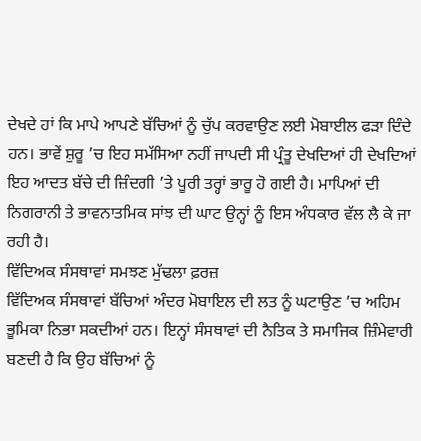ਦੇਖਦੇ ਹਾਂ ਕਿ ਮਾਪੇ ਆਪਣੇ ਬੱਚਿਆਂ ਨੂੰ ਚੁੱਪ ਕਰਵਾਉਣ ਲਈ ਮੋਬਾਈਲ ਫੜਾ ਦਿੰਦੇ ਹਨ। ਭਾਵੇਂ ਸ਼ੁਰੂ ’ਚ ਇਹ ਸਮੱਸਿਆ ਨਹੀਂ ਜਾਪਦੀ ਸੀ ਪ੍ਰੰਤੂ ਦੇਖਦਿਆਂ ਹੀ ਦੇਖਦਿਆਂ ਇਹ ਆਦਤ ਬੱਚੇ ਦੀ ਜ਼ਿੰਦਗੀ ’ਤੇ ਪੂਰੀ ਤਰ੍ਹਾਂ ਭਾਰੂ ਹੋ ਗਈ ਹੈ। ਮਾਪਿਆਂ ਦੀ ਨਿਗਰਾਨੀ ਤੇ ਭਾਵਨਾਤਮਿਕ ਸਾਂਝ ਦੀ ਘਾਟ ਉਨ੍ਹਾਂ ਨੂੰ ਇਸ ਅੰਧਕਾਰ ਵੱਲ ਲੈ ਕੇ ਜਾ ਰਹੀ ਹੈ।
ਵਿੱਦਿਅਕ ਸੰਸਥਾਵਾਂ ਸਮਝਣ ਮੁੱਢਲਾ ਫ਼ਰਜ਼
ਵਿੱਦਿਅਕ ਸੰਸਥਾਵਾਂ ਬੱਚਿਆਂ ਅੰਦਰ ਮੋਬਾਇਲ ਦੀ ਲਤ ਨੂੰ ਘਟਾਉਣ ’ਚ ਅਹਿਮ ਭੂਮਿਕਾ ਨਿਭਾ ਸਕਦੀਆਂ ਹਨ। ਇਨ੍ਹਾਂ ਸੰਸਥਾਵਾਂ ਦੀ ਨੈਤਿਕ ਤੇ ਸਮਾਜਿਕ ਜ਼ਿੰਮੇਵਾਰੀ ਬਣਦੀ ਹੈ ਕਿ ਉਹ ਬੱਚਿਆਂ ਨੂੰ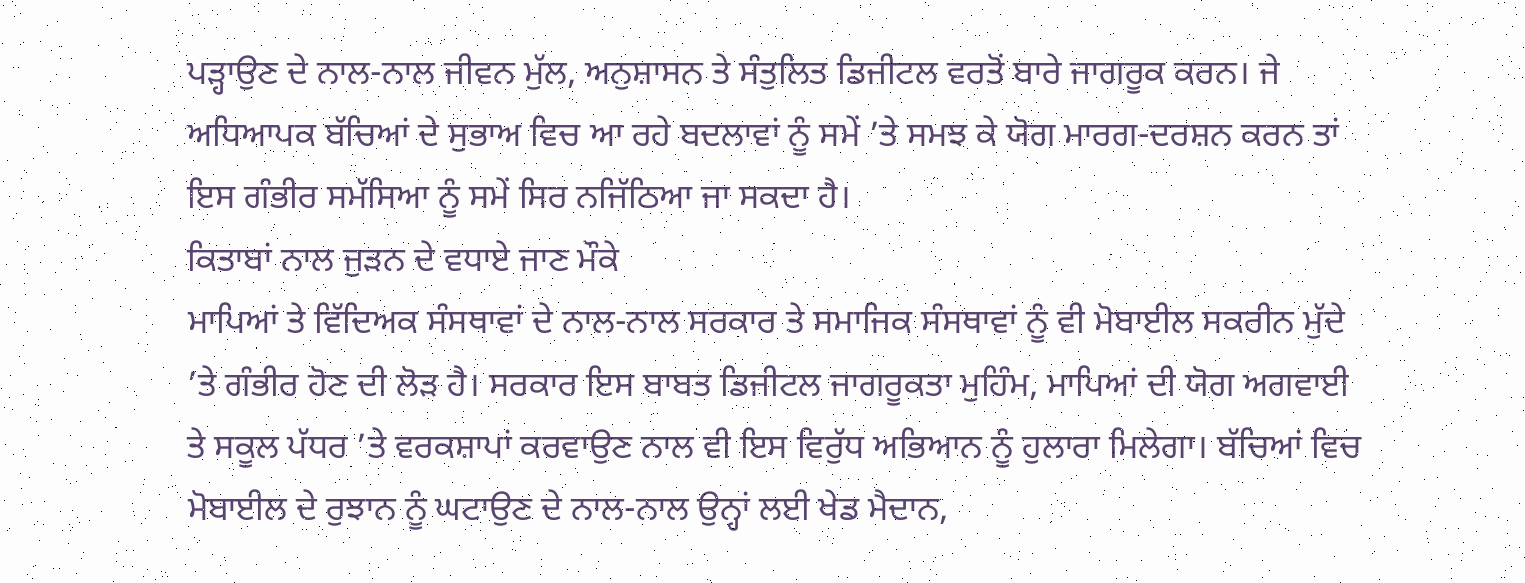ਪੜ੍ਹਾਉਣ ਦੇ ਨਾਲ-ਨਾਲ ਜੀਵਨ ਮੁੱਲ, ਅਨੁਸ਼ਾਸਨ ਤੇ ਸੰਤੁਲਿਤ ਡਿਜੀਟਲ ਵਰਤੋਂ ਬਾਰੇ ਜਾਗਰੂਕ ਕਰਨ। ਜੇ ਅਧਿਆਪਕ ਬੱਚਿਆਂ ਦੇ ਸੁਭਾਅ ਵਿਚ ਆ ਰਹੇ ਬਦਲਾਵਾਂ ਨੂੰ ਸਮੇਂ ’ਤੇ ਸਮਝ ਕੇ ਯੋਗ ਮਾਰਗ-ਦਰਸ਼ਨ ਕਰਨ ਤਾਂ ਇਸ ਗੰਭੀਰ ਸਮੱਸਿਆ ਨੂੰ ਸਮੇਂ ਸਿਰ ਨਜਿੱਠਿਆ ਜਾ ਸਕਦਾ ਹੈ।
ਕਿਤਾਬਾਂ ਨਾਲ ਜੁੜਨ ਦੇ ਵਧਾਏ ਜਾਣ ਮੌਕੇ
ਮਾਪਿਆਂ ਤੇ ਵਿੱਦਿਅਕ ਸੰਸਥਾਵਾਂ ਦੇ ਨਾਲ-ਨਾਲ ਸਰਕਾਰ ਤੇ ਸਮਾਜਿਕ ਸੰਸਥਾਵਾਂ ਨੂੰ ਵੀ ਮੋਬਾਈਲ ਸਕਰੀਨ ਮੁੱਦੇ ’ਤੇ ਗੰਭੀਰ ਹੋਣ ਦੀ ਲੋੜ ਹੈ। ਸਰਕਾਰ ਇਸ ਬਾਬਤ ਡਿਜੀਟਲ ਜਾਗਰੂਕਤਾ ਮੁਹਿੰਮ, ਮਾਪਿਆਂ ਦੀ ਯੋਗ ਅਗਵਾਈ ਤੇ ਸਕੂਲ ਪੱਧਰ ’ਤੇ ਵਰਕਸ਼ਾਪਾਂ ਕਰਵਾਉਣ ਨਾਲ ਵੀ ਇਸ ਵਿਰੁੱਧ ਅਭਿਆਨ ਨੂੰ ਹੁਲਾਰਾ ਮਿਲੇਗਾ। ਬੱਚਿਆਂ ਵਿਚ ਮੋਬਾਈਲ ਦੇ ਰੁਝਾਨ ਨੂੰ ਘਟਾਉਣ ਦੇ ਨਾਲ-ਨਾਲ ਉਨ੍ਹਾਂ ਲਈ ਖੇਡ ਮੈਦਾਨ,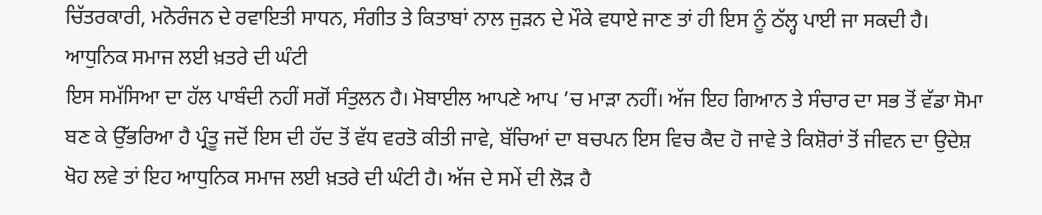ਚਿੱਤਰਕਾਰੀ, ਮਨੋਰੰਜਨ ਦੇ ਰਵਾਇਤੀ ਸਾਧਨ, ਸੰਗੀਤ ਤੇ ਕਿਤਾਬਾਂ ਨਾਲ ਜੁੜਨ ਦੇ ਮੌਕੇ ਵਧਾਏ ਜਾਣ ਤਾਂ ਹੀ ਇਸ ਨੂੰ ਠੱਲ੍ਹ ਪਾਈ ਜਾ ਸਕਦੀ ਹੈ।
ਆਧੁਨਿਕ ਸਮਾਜ ਲਈ ਖ਼ਤਰੇ ਦੀ ਘੰਟੀ
ਇਸ ਸਮੱਸਿਆ ਦਾ ਹੱਲ ਪਾਬੰਦੀ ਨਹੀਂ ਸਗੋਂ ਸੰਤੁਲਨ ਹੈ। ਮੋਬਾਈਲ ਆਪਣੇ ਆਪ ’ਚ ਮਾੜਾ ਨਹੀਂ। ਅੱਜ ਇਹ ਗਿਆਨ ਤੇ ਸੰਚਾਰ ਦਾ ਸਭ ਤੋਂ ਵੱਡਾ ਸੋਮਾ ਬਣ ਕੇ ਉੱਭਰਿਆ ਹੈ ਪ੍ਰੰਤੂ ਜਦੋਂ ਇਸ ਦੀ ਹੱਦ ਤੋਂ ਵੱਧ ਵਰਤੋ ਕੀਤੀ ਜਾਵੇ, ਬੱਚਿਆਂ ਦਾ ਬਚਪਨ ਇਸ ਵਿਚ ਕੈਦ ਹੋ ਜਾਵੇ ਤੇ ਕਿਸ਼ੋਰਾਂ ਤੋਂ ਜੀਵਨ ਦਾ ਉਦੇਸ਼ ਖੋਹ ਲਵੇ ਤਾਂ ਇਹ ਆਧੁਨਿਕ ਸਮਾਜ ਲਈ ਖ਼ਤਰੇ ਦੀ ਘੰਟੀ ਹੈ। ਅੱਜ ਦੇ ਸਮੇਂ ਦੀ ਲੋੜ ਹੈ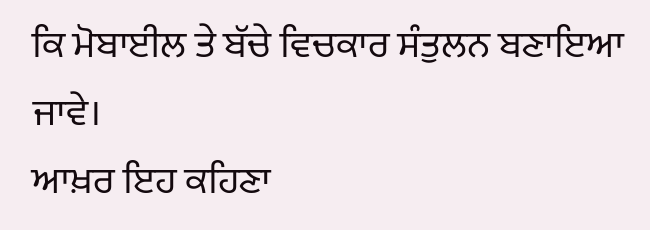ਕਿ ਮੋਬਾਈਲ ਤੇ ਬੱਚੇ ਵਿਚਕਾਰ ਸੰਤੁਲਨ ਬਣਾਇਆ ਜਾਵੇ।
ਆਖ਼ਰ ਇਹ ਕਹਿਣਾ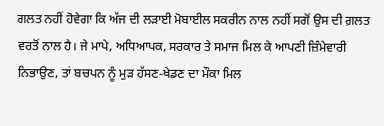ਗਲਤ ਨਹੀਂ ਹੋਵੇਗਾ ਕਿ ਅੱਜ ਦੀ ਲੜਾਈ ਮੋਬਾਈਲ ਸਕਰੀਨ ਨਾਲ ਨਹੀਂ ਸਗੋਂ ਉਸ ਦੀ ਗ਼ਲਤ ਵਰਤੋਂ ਨਾਲ ਹੈ। ਜੇ ਮਾਪੇ, ਅਧਿਆਪਕ, ਸਰਕਾਰ ਤੇ ਸਮਾਜ ਮਿਲ ਕੇ ਆਪਣੀ ਜ਼ਿੰਮੇਵਾਰੀ ਨਿਭਾਉਣ, ਤਾਂ ਬਚਪਨ ਨੂੰ ਮੁੜ ਹੱਸਣ-ਖੇਡਣ ਦਾ ਮੌਕਾ ਮਿਲ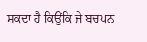ਸਕਦਾ ਹੈ ਕਿਉਂਕਿ ਜੇ ਬਚਪਨ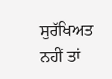ਸੁਰੱਖਿਅਤ ਨਹੀਂ ਤਾਂ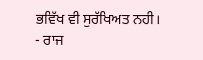ਭਵਿੱਖ ਵੀ ਸੁਰੱਖਿਅਤ ਨਹੀ।
- ਰਾਜ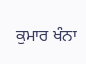ਕੁਮਾਰ ਖੰਨਾ